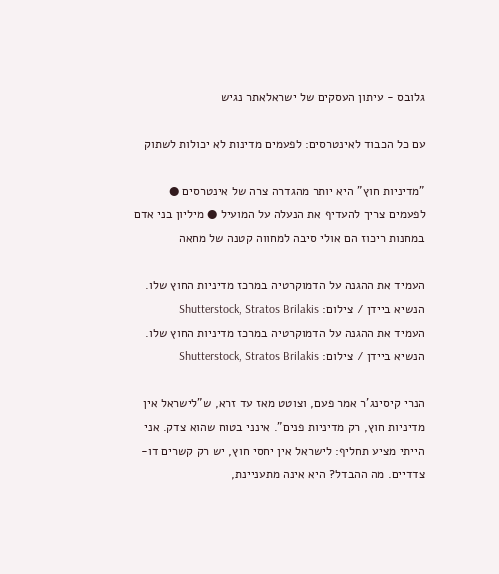גלובס - עיתון העסקים של ישראלאתר נגיש

עם כל הכבוד לאינטרסים: לפעמים מדינות לא יכולות לשתוק

"מדיניות חוץ" היא יותר מהגדרה צרה של אינטרסים ● לפעמים צריך להעדיף את הנעלה על המועיל ● מיליון בני אדם במחנות ריכוז הם אולי סיבה למחווה קטנה של מחאה

העמיד את ההגנה על הדמוקרטיה במרכז מדיניות החוץ שלו. הנשיא ביידן / צילום: Shutterstock, Stratos Brilakis
העמיד את ההגנה על הדמוקרטיה במרכז מדיניות החוץ שלו. הנשיא ביידן / צילום: Shutterstock, Stratos Brilakis

הנרי קיסינג'ר אמר פעם, וצוטט מאז עד זרא, ש"לישראל אין מדיניות חוץ, רק מדיניות פנים". אינני בטוח שהוא צדק. אני הייתי מציע תחליף: לישראל אין יחסי חוץ, יש רק קשרים דו-צדדיים. מה ההבדל? היא אינה מתעניינת,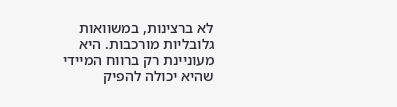לא ברצינות, במשוואות גלובליות מורכבות. היא מעוניינת רק ברווח המיידי שהיא יכולה להפיק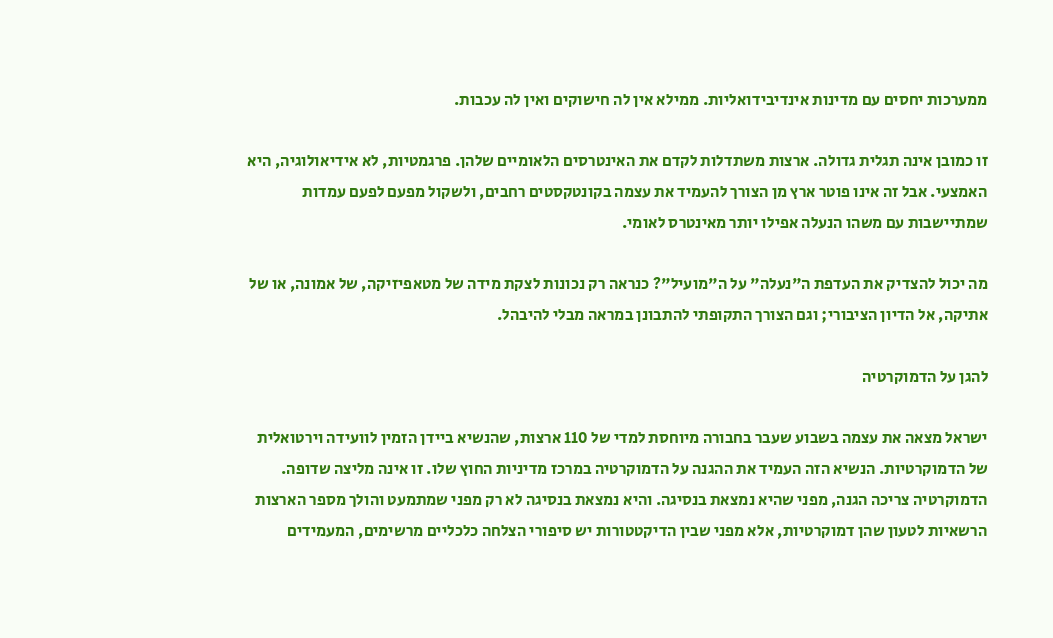ממערכות יחסים עם מדינות אינדיבידואליות. ממילא אין לה חישוקים ואין לה עכבות.

זו כמובן אינה תגלית גדולה. ארצות משתדלות לקדם את האינטרסים הלאומיים שלהן. פרגמטיות, לא אידיאולוגיה, היא האמצעי. אבל זה אינו פוטר ארץ מן הצורך להעמיד את עצמה בקונטקסטים רחבים, ולשקול מפעם לפעם עמדות שמתיישבות עם משהו הנעלה אפילו יותר מאינטרס לאומי.

מה יכול להצדיק את העדפת ה"נעלה" על ה"מועיל"? כנראה רק נכונות לצקת מידה של מטאפיזיקה, של אמונה, או של אתיקה, אל הדיון הציבורי; וגם הצורך התקופתי להתבונן במראה מבלי להיבהל.

להגן על הדמוקרטיה

ישראל מצאה את עצמה בשבוע שעבר בחבורה מיוחסת למדי של 110 ארצות, שהנשיא ביידן הזמין לוועידה וירטואלית של הדמוקרטיות. הנשיא הזה העמיד את ההגנה על הדמוקרטיה במרכז מדיניות החוץ שלו. זו אינה מליצה שדופה. הדמוקרטיה צריכה הגנה, מפני שהיא נמצאת בנסיגה. והיא נמצאת בנסיגה לא רק מפני שמתמעט והולך מספר הארצות הרשאיות לטעון שהן דמוקרטיות, אלא מפני שבין הדיקטטורות יש סיפורי הצלחה כלכליים מרשימים, המעמידים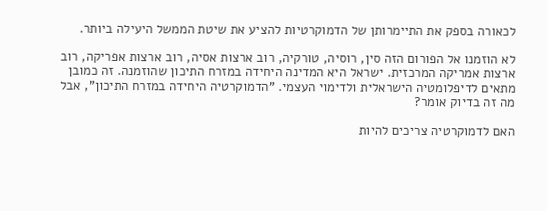לכאורה בספק את התיימרותן של הדמוקרטיות להציע את שיטת הממשל היעילה ביותר.

לא הוזמנו אל הפורום הזה סין, רוסיה, טורקיה, רוב ארצות אסיה, רוב ארצות אפריקה, רוב ארצות אמריקה המרכזית. ישראל היא המדינה היחידה במזרח התיכון שהוזמנה. זה כמובן מתאים לדיפלומטיה הישראלית ולדימוי העצמי. "הדמוקרטיה היחידה במזרח התיכון", אבל מה זה בדיוק אומר?

האם לדמוקרטיה צריכים להיות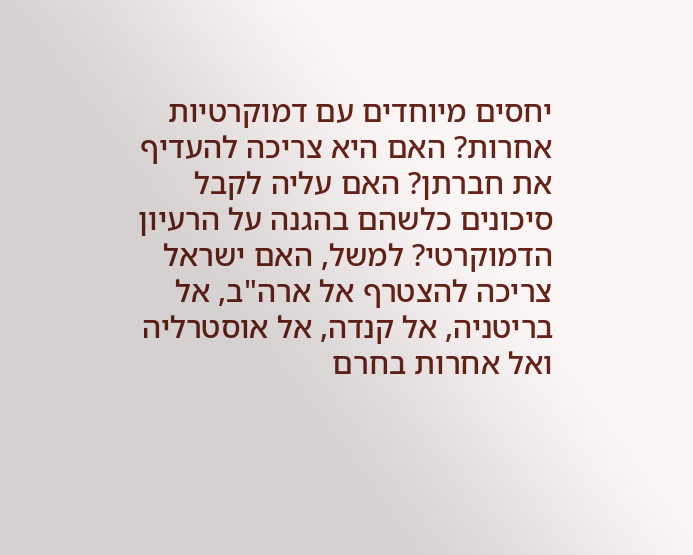יחסים מיוחדים עם דמוקרטיות אחרות? האם היא צריכה להעדיף את חברתן? האם עליה לקבל סיכונים כלשהם בהגנה על הרעיון הדמוקרטי? למשל, האם ישראל צריכה להצטרף אל ארה"ב, אל בריטניה, אל קנדה, אל אוסטרליה ואל אחרות בחרם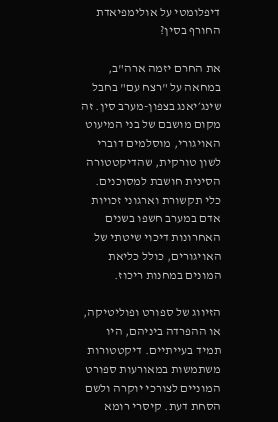דיפלומטי על אולימפיאדת החורף בסין?

את החרם יזמה ארה"ב, במחאה על "רצח עם" בחבל שינג׳יאנג בצפון-מערב סין. זה מקום מושבם של בני המיעוט האויגורי, מוסלמים דוברי לשון טורקית, שהדיקטטורה הסינית חושבת למסוכנים. כלי תקשורת וארגוני זכויות אדם במערב חשפו בשנים האחרונות דיכוי שיטתי של האויגורים, כולל כליאת המונים במחנות ריכוז.

הזיווג של ספורט ופוליטיקה, או ההפרדה ביניהם, היו תמיד בעייתיים. דיקטטורות משתמשות במאורעות ספורט המוניים לצורכי יוקרה ולשם הסחת דעת. קיסרי רומא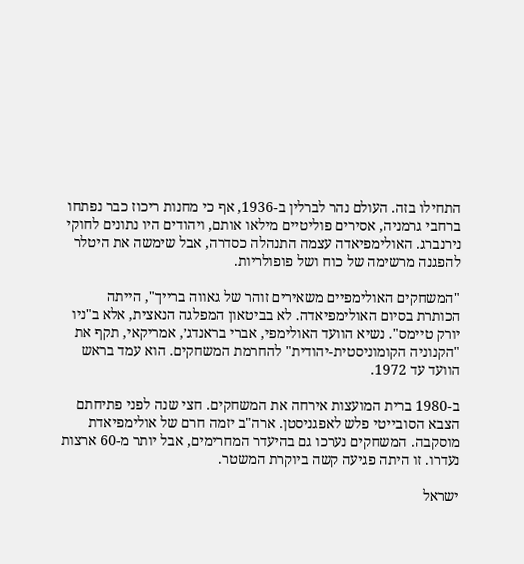התחילו בזה. העולם נהר לברלין ב-1936, אף כי מחנות ריכוז כבר נפתחו ברחבי גרמניה, אסירים פוליטיים מילאו אותם, ויהודים היו נתונים לחוקי נירנברג. האולימפיאדה עצמה התנהלה כסדרה, אבל שימשה את היטלר להפגנה מרשימה של כוח ושל פופולריות.

"המשחקים האולימפיים משאירים זוהר של גאווה ברייך", הייתה הכותרת בסיום האולימפיאדה. לא בביטאון המפלגה הנאצית, אלא ב"ניו יורק טיימס". נשיא הוועד האולימפי, אברי בראנדג׳, אמריקאי, תקף את "הקנוניה הקומוניסטית-יהודית" להחרמת המשחקים. הוא עמד בראש הוועד עד 1972.

ב-1980 ברית המועצות אירחה את המשחקים. חצי שנה לפני פתיחתם הצבא הסובייטי פלש לאפגניסטן. ארה"ב יזמה חרם של אולימפיאדת מוסקבה. המשחקים נערכו גם בהיעדר המחרימים, אבל יותר מ-60 ארצות נעדרו. זו היתה פגיעה קשה ביוקרת המשטר.

ישראל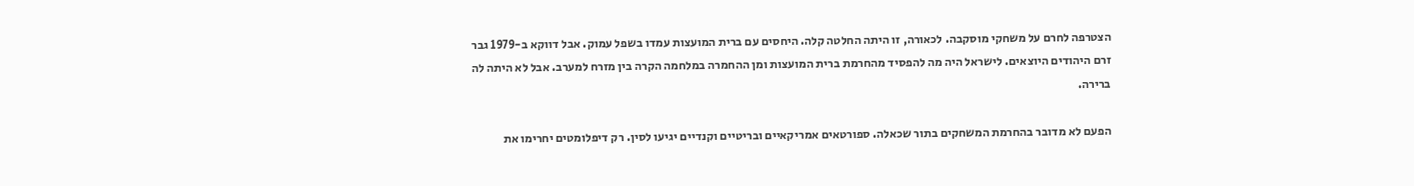הצטרפה לחרם על משחקי מוסקבה. לכאורה, זו היתה החלטה קלה. היחסים עם ברית המועצות עמדו בשפל עמוק. אבל דווקא ב-1979 גבר זרם היהודים היוצאים. לישראל היה מה להפסיד מהחרמת ברית המועצות ומן ההחמרה במלחמה הקרה בין מזרח למערב. אבל לא היתה לה ברירה.

הפעם לא מדובר בהחרמת המשחקים בתור שכאלה. ספורטאים אמריקאיים ובריטיים וקנדיים יגיעו לסין. רק דיפלומטים יחרימו את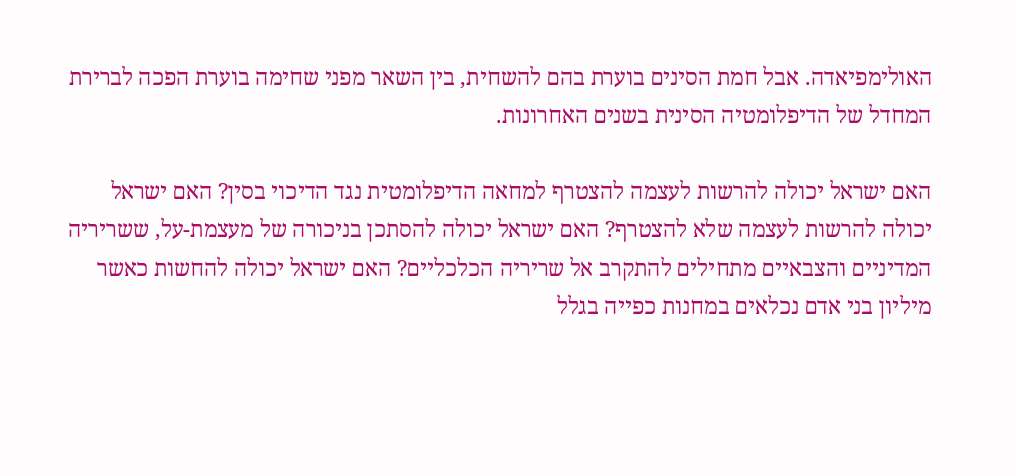האולימפיאדה. אבל חמת הסינים בוערת בהם להשחית, בין השאר מפני שחימה בוערת הפכה לברירת המחדל של הדיפלומטיה הסינית בשנים האחרונות.

האם ישראל יכולה להרשות לעצמה להצטרף למחאה הדיפלומטית נגד הדיכוי בסין? האם ישראל יכולה להרשות לעצמה שלא להצטרף? האם ישראל יכולה להסתכן בניכורה של מעצמת-על, ששריריה המדיניים והצבאיים מתחילים להתקרב אל שריריה הכלכליים? האם ישראל יכולה להחשות כאשר מיליון בני אדם נכלאים במחנות כפייה בגלל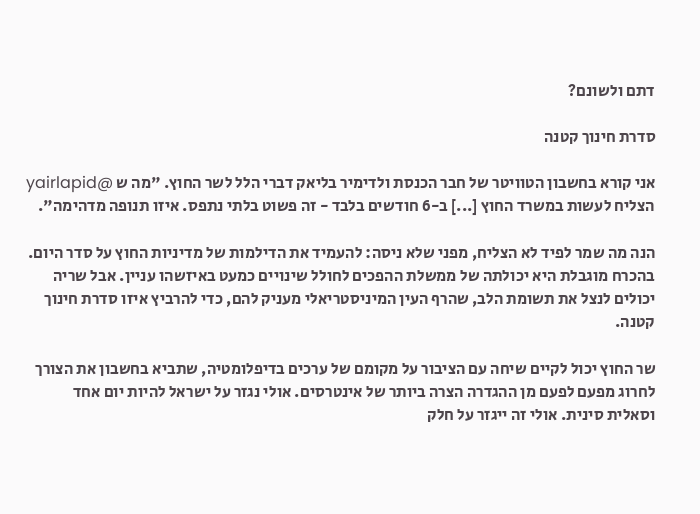דתם ולשונם?

סדרת חינוך קטנה

אני קורא בחשבון הטוויטר של חבר הכנסת ולדימיר בליאק דברי הלל לשר החוץ. "מה ש @yairlapid הצליח לעשות במשרד החוץ [...] ב-6 חודשים בלבד - זה פשוט בלתי נתפס. איזו תנופה מדהימה".

הנה מה שמר לפיד לא הצליח, מפני שלא ניסה: להעמיד את הדילמות של מדיניות החוץ על סדר היום. בהכרח מוגבלת היא יכולתה של ממשלת ההפכים לחולל שינויים כמעט באיזשהו עניין. אבל שריה יכולים לנצל את תשומת הלב, שהרף העין המיניסטריאלי מעניק להם, כדי להרביץ איזו סדרת חינוך קטנה.

שר החוץ יכול לקיים שיחה עם הציבור על מקומם של ערכים בדיפלומטיה, שתביא בחשבון את הצורך לחרוג מפעם לפעם מן ההגדרה הצרה ביותר של אינטרסים. אולי נגזר על ישראל להיות יום אחד וסאלית סינית. אולי זה ייגזר על חלק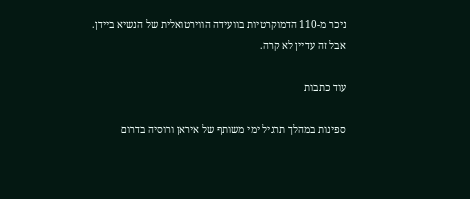ניכר מ-110 הדמוקרטיות בוועידה הווירטואלית של הנשיא ביידן. אבל זה עדיין לא קרה.

עוד כתבות

ספינות במהלך תרגיל ימי משותף של איראן ורוסיה בדרום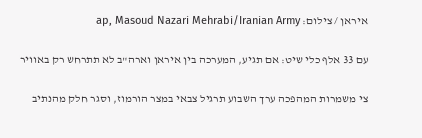איראן / צילום: ap, Masoud Nazari Mehrabi/Iranian Army

עם 33 אלף כלי שיט: אם תגיע, המערכה בין איראן וארה"ב לא תתרחש רק באוויר

צי משמרות המהפכה ערך השבוע תרגיל צבאי במצר הורמוז, וסגר חלק מהנתיב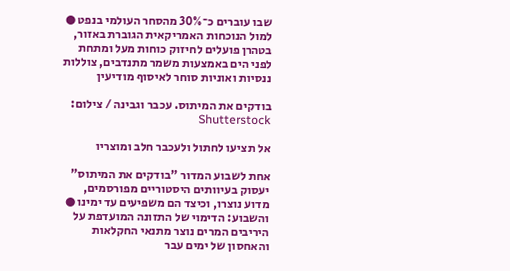שבו עוברים כ־30% מהסחר העולמי בנפט ● למול הנוכחות האמריקאית הגוברת באזור, בטהרן פועלים לחיזוק כוחות מעל ומתחת לפני הים באמצעות משמר מתנדבים, צוללות ננסיות ואוניות סוחר לאיסוף מודיעין

בודקים את המיתוס. עכבר וגבינה / צילום: Shutterstock

אל תציעו לחתול ולעכבר חלב ומוצריו

אחת לשבוע המדור "בודקים את המיתוס" יעסוק בעיוותים היסטוריים מפורסמים, מדוע נוצרו, וכיצד הם משפיעים עד ימינו ● והשבוע: הדימוי של התזונה המועדפת על היריבים המרים נוצר מתנאי החקלאות והאחסון של ימים עבר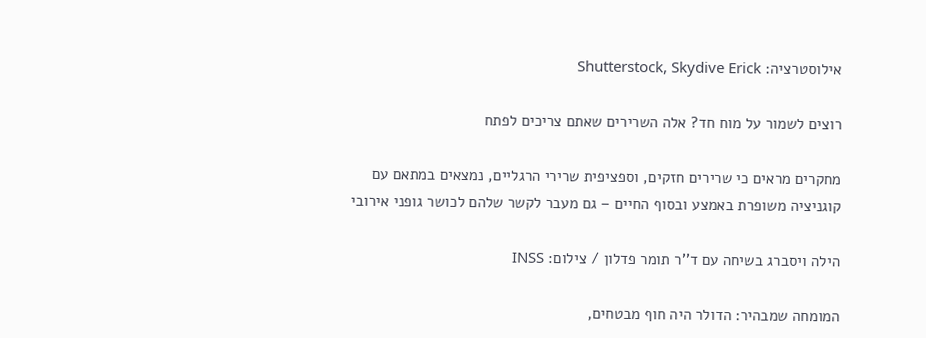אילוסטרציה: Shutterstock, Skydive Erick

רוצים לשמור על מוח חד? אלה השרירים שאתם צריכים לפתח

מחקרים מראים כי שרירים חזקים, וספציפית שרירי הרגליים, נמצאים במתאם עם קוגניציה משופרת באמצע ובסוף החיים – גם מעבר לקשר שלהם לכושר גופני אירובי

הילה ויסברג בשיחה עם ד''ר תומר פדלון / צילום: INSS

המומחה שמבהיר: הדולר היה חוף מבטחים,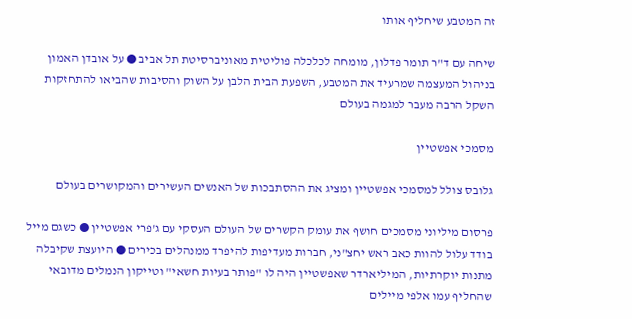זה המטבע שיחליף אותו

שיחה עם ד"ר תומר פדלון, מומחה לכלכלה פוליטית מאוניברסיטת תל אביב ● על אובדן האמון בניהול המעצמה שמרעיד את המטבע, השפעת הבית הלבן על השוק והסיבות שהביאו להתחזקות השקל הרבה מעבר למגמה בעולם

מסמכי אפשטיין

גלובס צולל למסמכי אפשטיין ומציג את ההסתבכות של האנשים העשירים והמקושרים בעולם

פרסום מיליוני מסמכים חושף את עומק הקשרים של העולם העסקי עם ג'פרי אפשטיין ● כשגם מייל בודד עלול להוות כאב ראש יחצ"ני, חברות מעדיפות להיפרד ממנהלים בכירים ● היועצת שקיבלה מתנות יוקרתיות, המיליארדר שאפשטיין היה לו "פותר בעיות חשאי" וטייקון הנמלים מדובאי שהחליף עמו אלפי מיילים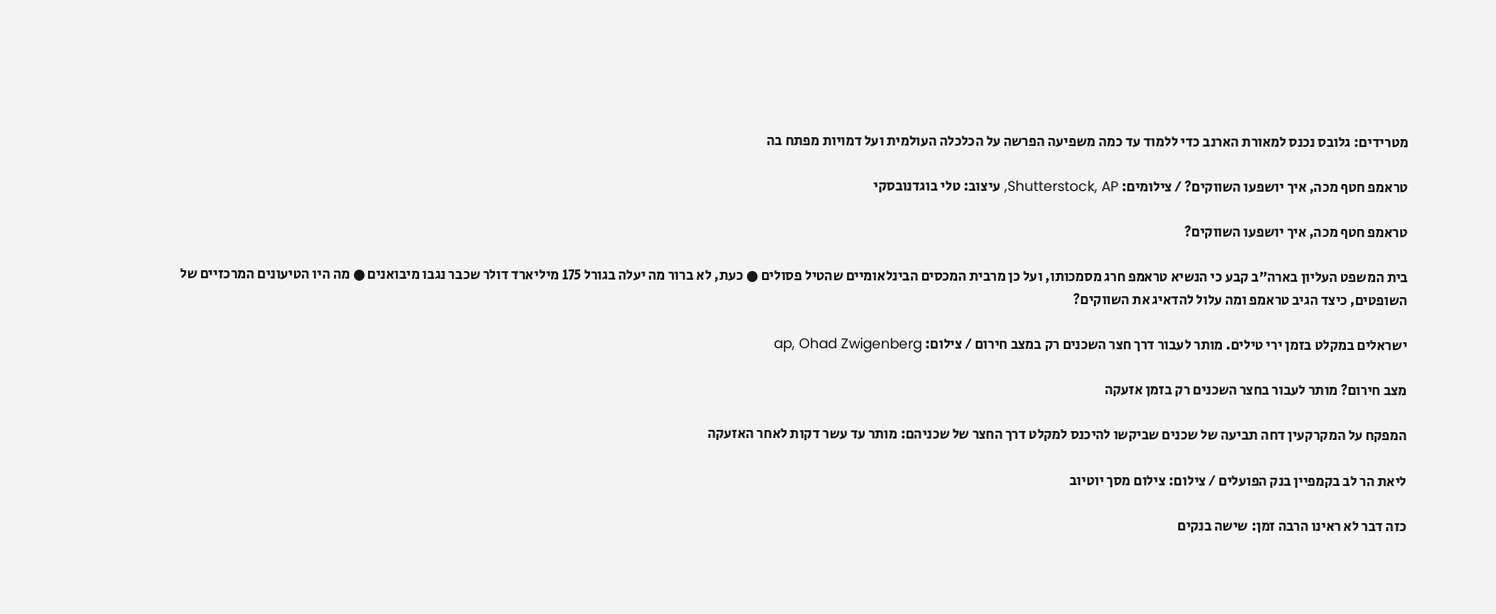מטרידים: גלובס נכנס למאורת הארנב כדי ללמוד עד כמה משפיעה הפרשה על הכלכלה העולמית ועל דמויות מפתח בה

טראמפ חטף מכה, איך יושפעו השווקים? / צילומים: Shutterstock, AP, עיצוב: טלי בוגדנובסקי

טראמפ חטף מכה, איך יושפעו השווקים?

בית המשפט העליון בארה"ב קבע כי הנשיא טראמפ חרג מסמכותו, ועל כן מרבית המכסים הבינלאומיים שהטיל פסולים ● כעת, לא ברור מה יעלה בגורל 175 מיליארד דולר שכבר נגבו מיבואנים ● מה היו הטיעונים המרכזיים של השופטים, כיצד הגיב טראמפ ומה עלול להדאיג את השווקים?

ישראלים במקלט בזמן ירי טילים. מותר לעבור דרך חצר השכנים רק במצב חירום / צילום: ap, Ohad Zwigenberg

מצב חירום? מותר לעבור בחצר השכנים רק בזמן אזעקה

המפקח על המקרקעין דחה תביעה של שכנים שביקשו להיכנס למקלט דרך החצר של שכניהם: מותר עד עשר דקות לאחר האזעקה

ליאת הר לב בקמפיין בנק הפועלים / צילום: צילום מסך יוטיוב

כזה דבר לא ראינו הרבה זמן: שישה בנקים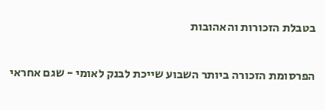בטבלת הזכורות והאהובות

הפרסומת הזכורה ביותר השבוע שייכת לבנק לאומי - שגם אחראי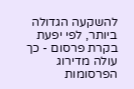להשקעה הגדולה ביותר, לפי יפעת בקרת פרסום - כך עולה מדירוג הפרסומות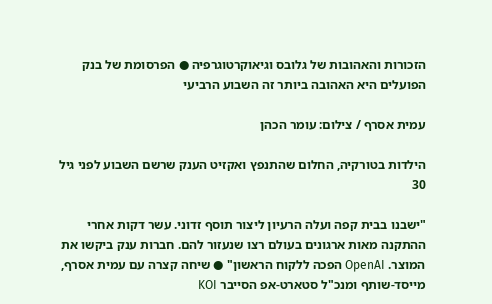הזכורות והאהובות של גלובס וגיאוקרטוגרפיה ● הפרסומת של בנק הפועלים היא האהובה ביותר זה השבוע הרביעי

עמית אסרף / צילום: עומר הכהן

הילדות בטורקיה, החלום שהתנפץ ואקזיט הענק שרשם השבוע לפני גיל 30

"ישבנו בבית קפה ועלה הרעיון ליצור תוסף זדוני. עשר דקות אחרי ההתקנה מאות ארגונים בעולם רצו שנעזור להם. חברות ענק ביקשו את המוצר. OpenAI הפכה ללקוח הראשון" ● שיחה קצרה עם עמית אסרף, מייסד-שותף ומנכ"ל סטארט-אפ הסייבר KOI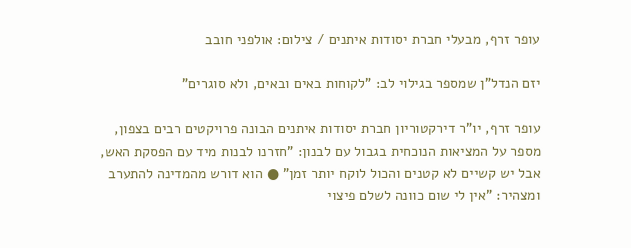עופר זרף, מבעלי חברת יסודות איתנים / צילום: אולפני חובב

יזם הנדל"ן שמספר בגילוי לב: "לקוחות באים ובאים, ולא סוגרים"

עופר זרף, יו"ר דירקטוריון חברת יסודות איתנים הבונה פרויקטים רבים בצפון, מספר על המציאות הנוכחית בגבול עם לבנון: "חזרנו לבנות מיד עם הפסקת האש, אבל יש קשיים לא קטנים והכול לוקח יותר זמן" ● הוא דורש מהמדינה להתערב ומצהיר: "אין לי שום כוונה לשלם פיצוי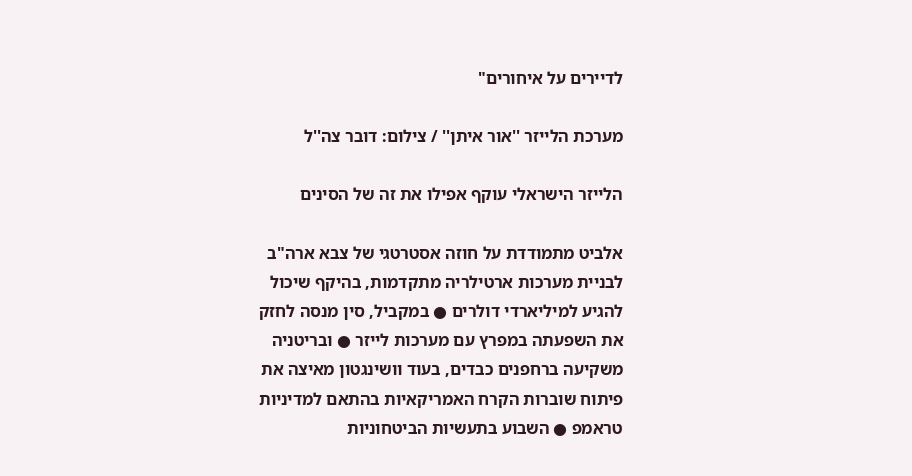לדיירים על איחורים"

מערכת הלייזר ''אור איתן'' / צילום: דובר צה''ל

הלייזר הישראלי עוקף אפילו את זה של הסינים

אלביט מתמודדת על חוזה אסטרטגי של צבא ארה"ב לבניית מערכות ארטילריה מתקדמות, בהיקף שיכול להגיע למיליארדי דולרים ● במקביל, סין מנסה לחזק את השפעתה במפרץ עם מערכות לייזר ● ובריטניה משקיעה ברחפנים כבדים, בעוד וושינגטון מאיצה את פיתוח שוברות הקרח האמריקאיות בהתאם למדיניות טראמפ ● השבוע בתעשיות הביטחוניות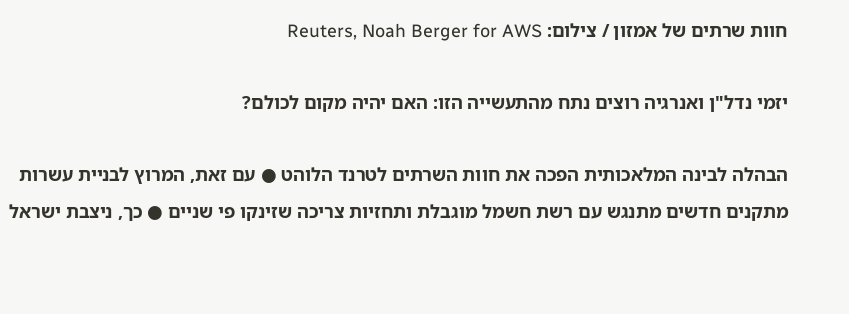חוות שרתים של אמזון / צילום: Reuters, Noah Berger for AWS

יזמי נדל"ן ואנרגיה רוצים נתח מהתעשייה הזו: האם יהיה מקום לכולם?

הבהלה לבינה המלאכותית הפכה את חוות השרתים לטרנד הלוהט ● עם זאת, המרוץ לבניית עשרות מתקנים חדשים מתנגש עם רשת חשמל מוגבלת ותחזיות צריכה שזינקו פי שניים ● כך, ניצבת ישראל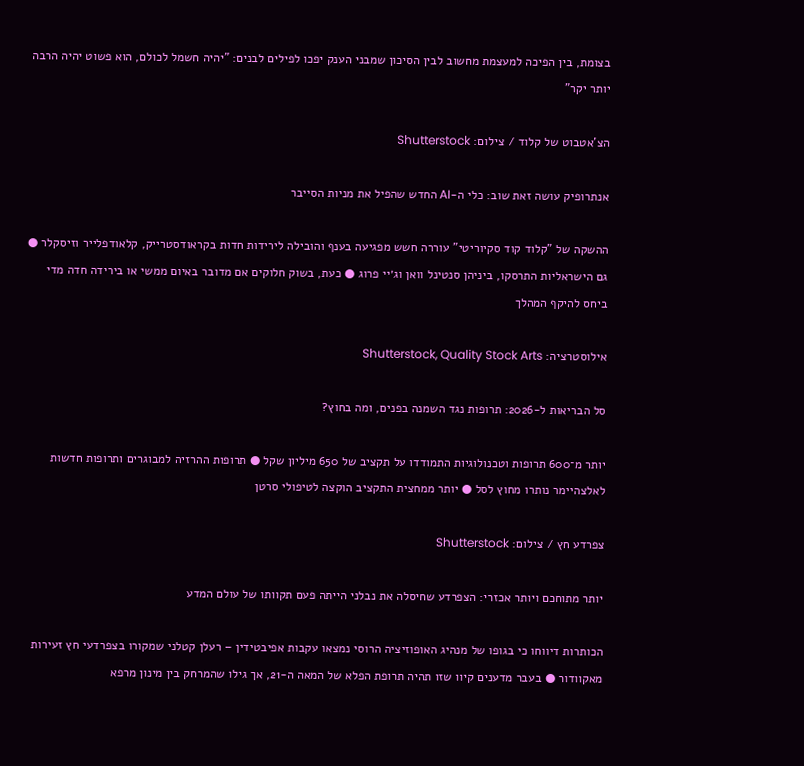בצומת, בין הפיכה למעצמת מחשוב לבין הסיכון שמבני הענק יפכו לפילים לבנים: "יהיה חשמל לכולם, הוא פשוט יהיה הרבה יותר יקר"

הצ'אטבוט של קלוד / צילום: Shutterstock

אנתרופיק עושה זאת שוב: כלי ה-AI החדש שהפיל את מניות הסייבר

ההשקה של "קלוד קוד סקיוריטי" עוררה חשש מפגיעה בענף והובילה לירידות חדות בקראודסטרייק, קלאודפלייר וזיסקלר ● גם הישראליות התרסקו, ביניהן סנטינל וואן וג׳יי פרוג ● כעת, בשוק חלוקים אם מדובר באיום ממשי או בירידה חדה מדי ביחס להיקף המהלך

אילוסטרציה: Shutterstock, Quality Stock Arts

סל הבריאות ל-2026: תרופות נגד השמנה בפנים, ומה בחוץ?

יותר מ־600 תרופות וטכנולוגיות התמודדו על תקציב של 650 מיליון שקל ● תרופות ההרזיה למבוגרים ותרופות חדשות לאלצהיימר נותרו מחוץ לסל ● יותר ממחצית התקציב הוקצה לטיפולי סרטן

צפרדע חץ / צילום: Shutterstock

יותר מתוחכם ויותר אכזרי: הצפרדע שחיסלה את נבלני הייתה פעם תקוותו של עולם המדע

הכותרות דיווחו כי בגופו של מנהיג האופוזיציה הרוסי נמצאו עקבות אפיבטידין – רעלן קטלני שמקורו בצפרדעי חץ זעירות מאקוודור ● בעבר מדענים קיוו שזו תהיה תרופת הפלא של המאה ה-21, אך גילו שהמרחק בין מינון מרפא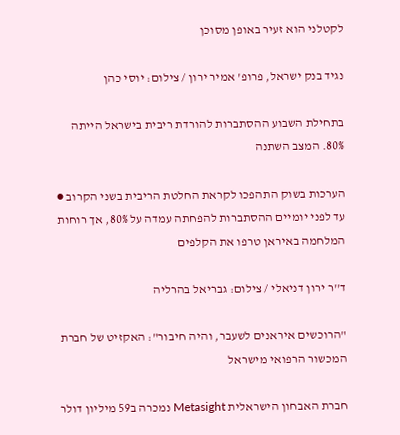לקטלני הוא זעיר באופן מסוכן

נגיד בנק ישראל, פרופ' אמיר ירון / צילום: יוסי כהן

בתחילת השבוע ההסתברות להורדת ריבית בישראל הייתה 80%. המצב השתנה

הערכות בשוק התהפכו לקראת החלטת הריבית בשני הקרוב ● עד לפני יומיים ההסתברות להפחתה עמדה על 80%, אך רוחות המלחמה באיראן טרפו את הקלפים

ד''ר ירון דניאלי / צילום: גבריאל בהרליה

"הרוכשים איראנים לשעבר, והיה חיבור": האקזיט של חברת המכשור הרפואי מישראל

חברת האבחון הישראלית Metasight נמכרה ב59 מיליון דולר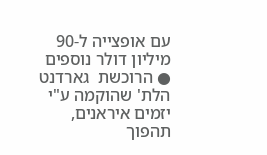עם אופצייה ל-90 מיליון דולר נוספים ● הרוכשת  גארדנט הלת' שהוקמה ע"י יזמים איראנים, תהפוך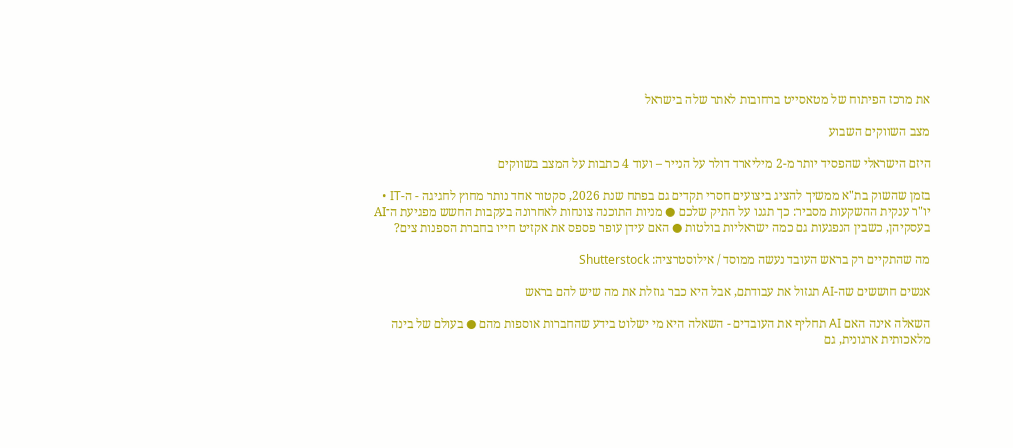את מרכז הפיתוח של מטאסייט ברחובות לאתר שלה בישראל

מצב השווקים השבוע

היזם הישראלי שהפסיד יותר מ-2 מיליארד דולר על הנייר – ועוד 4 כתבות על המצב בשווקים

בזמן שהשוק בת"א ממשיך להציג ביצועים חסרי תקדים גם בפתח שנת 2026, סקטור אחד נותר מחוץ לחגיגה - ה-IT • יו"ר ענקית ההשקעות מסביר: כך תגנו על התיק שלכם ● מניות התוכנה צונחות לאחרונה בעקבות החשש מפגיעת ה־AI בעסקיהן, כשבין הנפגעות גם כמה ישראליות בולטות ● האם עידן עופר פספס את אקזיט חייו בחברת הספנות צים?

מה שהתקיים רק בראש העובד נעשה ממוסד / אילוסטרציה: Shutterstock

אנשים חוששים שה-AI תגזול את עבודתם, אבל היא כבר גוזלת את מה שיש להם בראש

השאלה אינה האם AI תחליף את העובדים - השאלה היא מי ישלוט בידע שהחברות אוספות מהם ● בעולם של בינה מלאכותית ארגונית, גם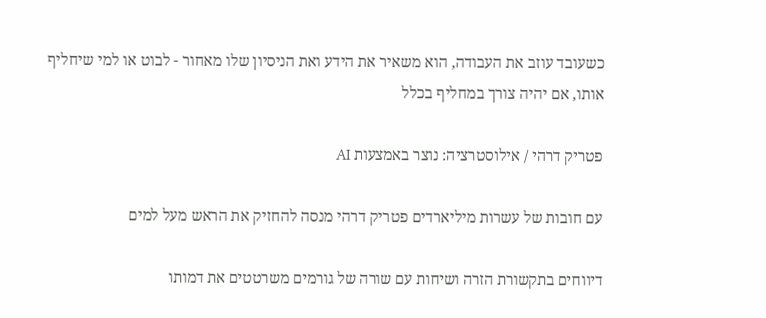כשעובד עוזב את העבודה, הוא משאיר את הידע ואת הניסיון שלו מאחור - לבוט או למי שיחליף אותו, אם יהיה צורך במחליף בכלל

פטריק דרהי / אילוסטרציה: נוצר באמצעות AI

עם חובות של עשרות מיליארדים פטריק דרהי מנסה להחזיק את הראש מעל למים

דיווחים בתקשורת הזרה ושיחות עם שורה של גורמים משרטטים את דמותו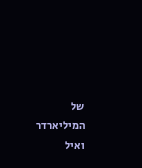של המיליארדר ואיל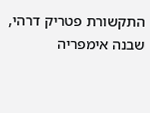התקשורת פטריק דרהי, שבנה אימפריה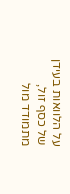על הלוואות בעידן של כסף זול, מתמודד מול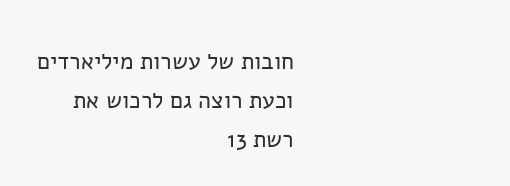חובות של עשרות מיליארדים וכעת רוצה גם לרכוש את רשת 13